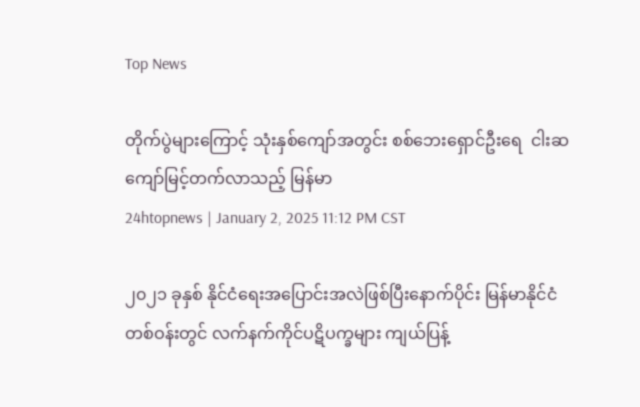Top News

တိုက်ပွဲများကြောင့် သုံးနှစ်ကျော်အတွင်း စစ်ဘေးရှောင်ဦးရေ  ငါးဆကျော်မြင့်တက်လာသည့် မြန်မာ
24htopnews | January 2, 2025 11:12 PM CST

၂၀၂၁ ခုနှစ် နိုင်ငံရေးအပြောင်းအလဲဖြစ်ပြီးနောက်ပိုင်း မြန်မာနိုင်ငံတစ်ဝန်းတွင် လက်နက်ကိုင်ပဋိပက္ခများ ကျယ်ပြန့်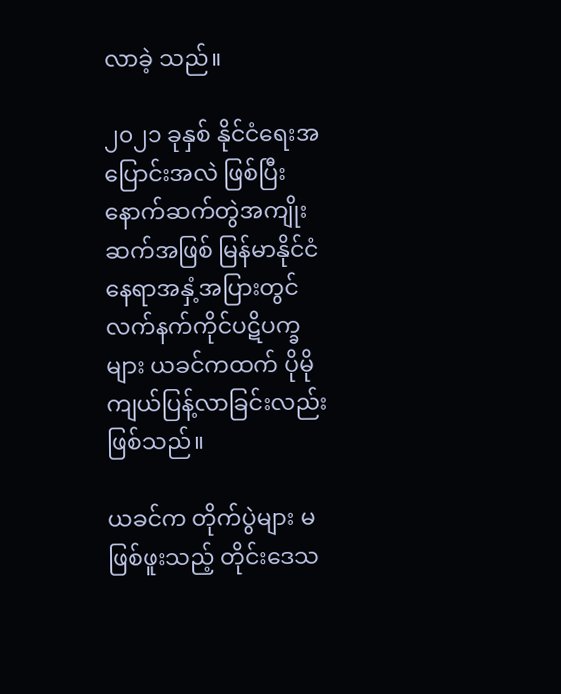လာခဲ့ သည်။

၂၀၂၁ ခုနှစ် နိုင်ငံရေးအပြောင်းအလဲ ဖြစ်ပြီး နောက်ဆက်တွဲအကျိုးဆက်အဖြစ် မြန်မာနိုင်ငံ နေရာအနှံ့အပြားတွင် လက်နက်ကိုင်ပဋိပက္ခများ ယခင်ကထက် ပိုမိုကျယ်ပြန့်လာခြင်းလည်းဖြစ်သည်။

ယခင်က တိုက်ပွဲများ မဖြစ်ဖူးသည့် တိုင်းဒေသ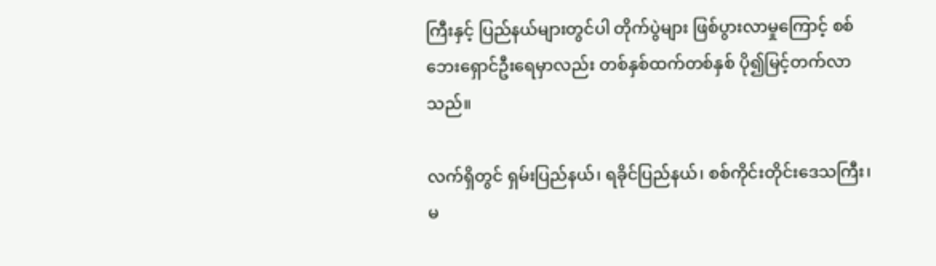ကြီးနှင့် ပြည်နယ်များတွင်ပါ တိုက်ပွဲများ ဖြစ်ပွားလာမှုကြောင့် စစ်ဘေးရှောင်ဦးရေမှာလည်း တစ်နှစ်ထက်တစ်နှစ် ပို၍မြင့်တက်လာသည်။

လက်ရှိတွင် ရှမ်းပြည်နယ်၊ ရခိုင်ပြည်နယ်၊ စစ်ကိုင်းတိုင်းဒေသကြီး၊ မ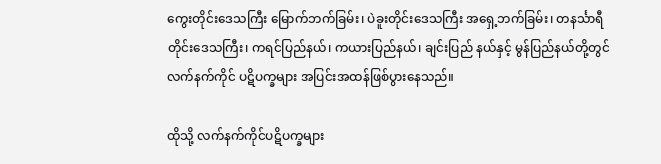ကွေးတိုင်းဒေသကြီး မြောက်ဘက်ခြမ်း၊ ပဲခူးတိုင်းဒေသကြီး အရှေ့ဘက်ခြမ်း၊ တနင်္သာရီတိုင်းဒေသကြီး၊ ကရင်ပြည်နယ်၊ ကယားပြည်နယ်၊ ချင်းပြည် နယ်နှင့် မွန်ပြည်နယ်တို့တွင် လက်နက်ကိုင် ပဋိပက္ခများ အပြင်းအထန်ဖြစ်ပွားနေသည်။

ထိုသို့ လက်နက်ကိုင်ပဋိပက္ခများ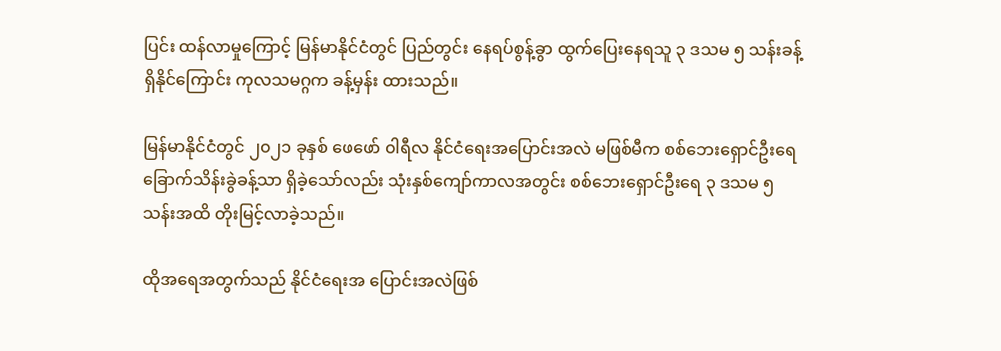ပြင်း ထန်လာမှုကြောင့် မြန်မာနိုင်ငံတွင် ပြည်တွင်း နေရပ်စွန့်ခွာ ထွက်ပြေးနေရသူ ၃ ဒသမ ၅ သန်းခန့်ရှိနိုင်ကြောင်း ကုလသမဂ္ဂက ခန့်မှန်း ထားသည်။

မြန်မာနိုင်ငံတွင် ၂၀၂၁ ခုနှစ် ဖေဖော် ၀ါရီလ နိုင်ငံရေးအပြောင်းအလဲ မဖြစ်မီက စစ်ဘေးရှောင်ဦးရေ ခြောက်သိန်းခွဲခန့်သာ ရှိခဲ့သော်လည်း သုံးနှစ်ကျော်ကာလအတွင်း စစ်ဘေးရှောင်ဦးရေ ၃ ဒသမ ၅ သန်းအထိ တိုးမြင့်လာခဲ့သည်။

ထိုအရေအတွက်သည် နိုင်ငံရေးအ ပြောင်းအလဲဖြစ်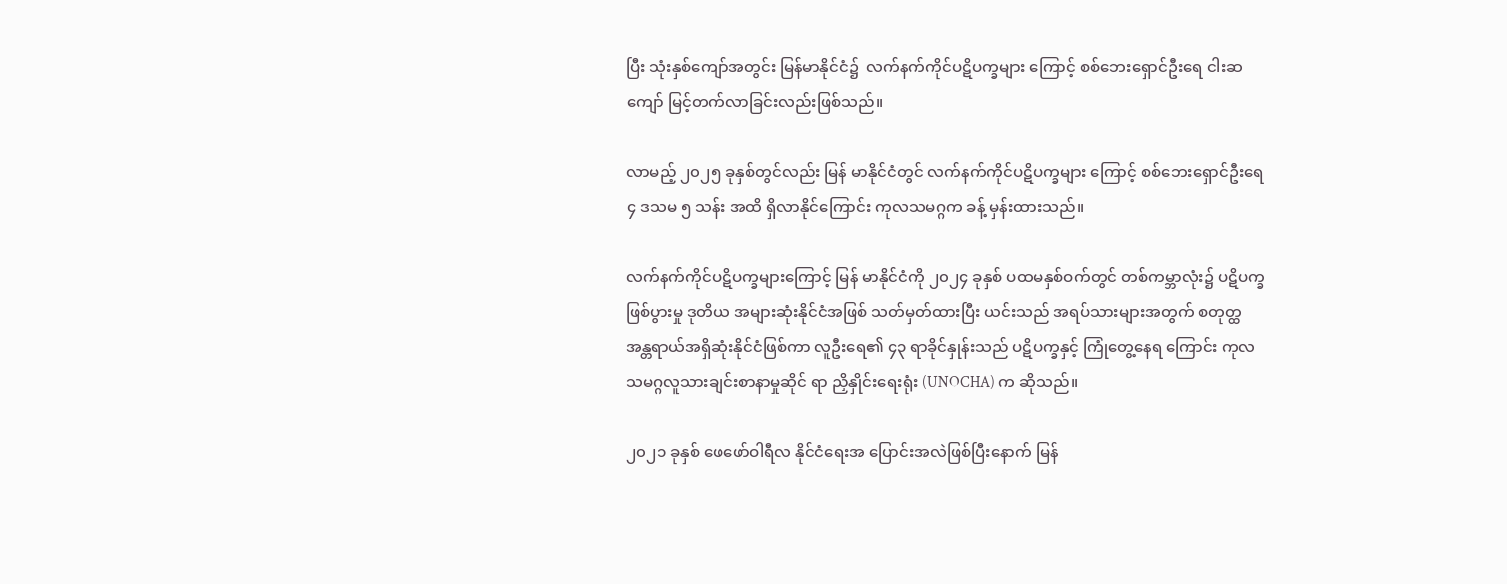ပြီး သုံးနှစ်ကျော်အတွင်း မြန်မာနိုင်ငံ၌  လက်နက်ကိုင်ပဋိပက္ခများ ကြောင့် စစ်ဘေးရှောင်ဦးရေ ငါးဆကျော် မြင့်တက်လာခြင်းလည်းဖြစ်သည်။

လာမည့် ၂၀၂၅ ခုနှစ်တွင်လည်း မြန် မာနိုင်ငံတွင် လက်နက်ကိုင်ပဋိပက္ခများ ကြောင့် စစ်ဘေးရှောင်ဦးရေ ၄ ဒသမ ၅ သန်း အထိ ရှိလာနိုင်ကြောင်း ကုလသမဂ္ဂက ခန့် မှန်းထားသည်။

လက်နက်ကိုင်ပဋိပက္ခများကြောင့် မြန် မာနိုင်ငံကို ၂၀၂၄ ခုနှစ် ပထမနှစ်ဝက်တွင် တစ်ကမ္ဘာလုံး၌ ပဋိပက္ခဖြစ်ပွားမှု ဒုတိယ အများဆုံးနိုင်ငံအဖြစ် သတ်မှတ်ထားပြီး ယင်းသည် အရပ်သားများအတွက် စတုတ္ထအန္တရာယ်အရှိဆုံးနိုင်ငံဖြစ်ကာ လူဦးရေ၏ ၄၃ ရာခိုင်နှုန်းသည် ပဋိပက္ခနှင့် ကြုံတွေ့နေရ ကြောင်း ကုလသမဂ္ဂလူသားချင်းစာနာမှုဆိုင် ရာ ညှိနှိုင်း‌ရေးရုံး (UNOCHA) က ဆိုသည်။

၂၀၂၁ ခုနှစ် ဖေဖော်ဝါရီလ နိုင်ငံရေးအ ပြောင်းအလဲဖြစ်ပြီးနောက် မြန်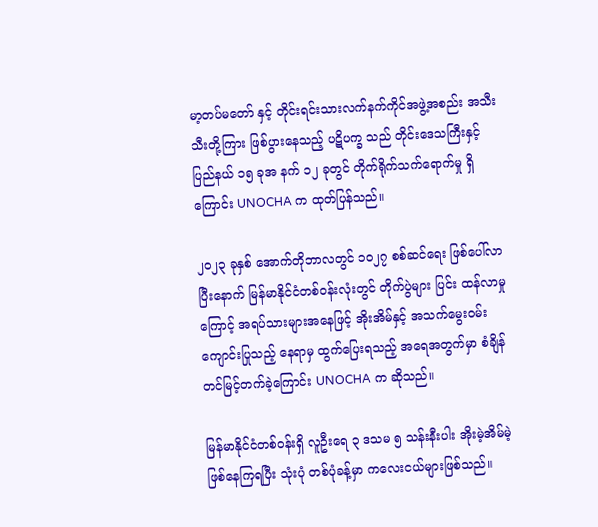မာ့တပ်မတော် နှင့် တိုင်းရင်းသားလက်နက်ကိုင်အဖွဲ့အစည်း အသီးသီးတို့ကြား ဖြစ်ပွားနေသည့် ပဋိပက္ခ သည် တိုင်းဒေသကြီးနှင့် ပြည်နယ် ၁၅ ခုအ နက် ၁၂ ခုတွင် တိုက်ရိုက်သက်ရောက်မှု ရှိကြောင်း UNOCHA က ထုတ်ပြန်သည်။

၂၀၂၃ ခုနှစ် အောက်တိုဘာလတွင် ၁၀၂၇ စစ်ဆင်ရေး ဖြစ်ပေါ်လာပြီးနောက် မြန်မာနိုင်ငံတစ်ဝန်းလုံးတွင် တိုက်ပွဲများ ပြင်း ထန်လာမှုကြောင့် အရပ်သားများအနေဖြင့် အိုးအိမ်နှင့် အသက်မွေးဝမ်းကျောင်းပြုသည့် နေရာမှ ထွက်ပြေးရသည့် အရေအတွက်မှာ စံချိန်တင်မြင့်တက်ခဲ့ကြောင်း UNOCHA က ဆိုသည်။

မြန်မာနိုင်ငံတစ်ဝန်းရှိ လူဦးရေ ၃ ဒသမ ၅ သန်းနီးပါး အိုးမဲ့အိမ်မဲ့ဖြစ်နေကြရပြီး သုံးပုံ တစ်ပုံခန့်မှာ ကလေးငယ်များဖြစ်သည်။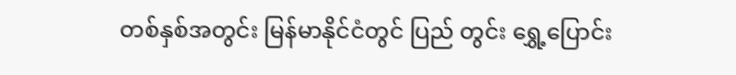တစ်နှစ်အတွင်း မြန်မာနိုင်ငံတွင် ပြည် တွင်း ရွှေ့ပြောင်း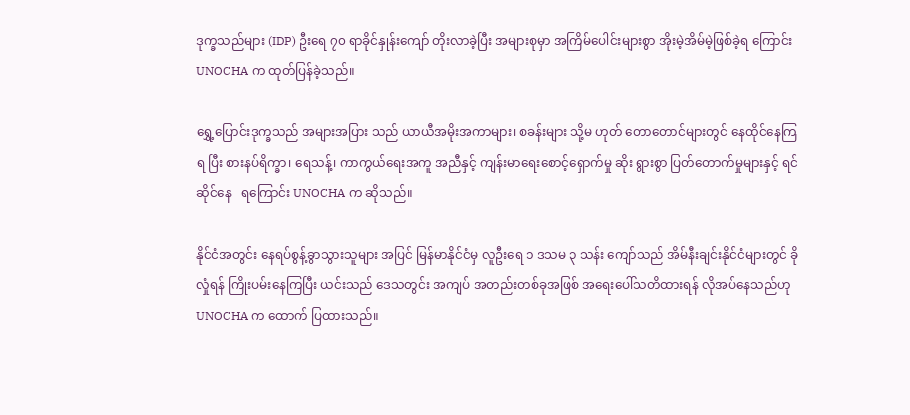ဒုက္ခသည်များ (IDP) ဦးရေ ၇၀ ရာခိုင်နှုန်းကျော် တိုးလာခဲ့ပြီး အများစုမှာ အကြိမ်ပေါင်းများစွာ အိုးမဲ့အိမ်မဲ့ဖြစ်ခဲ့ရ ကြောင်း UNOCHA က ထုတ်ပြန်ခဲ့သည်။

ရွှေ့ပြောင်းဒုက္ခသည် အများအပြား သည် ယာယီအမိုးအကာများ၊ စခန်းများ သို့မ ဟုတ် တောတောင်များတွင် နေထိုင်နေကြရ ပြီး စားနပ်ရိက္ခာ၊ ရေသန့်၊ ကာကွယ်ရေးအကူ အညီနှင့် ကျန်းမာရေးစောင့်ရှောက်မှု ဆိုး ရွားစွာ ပြတ်တောက်မှုများနှင့် ရင်ဆိုင်နေ   ရကြောင်း UNOCHA က ဆိုသည်။

နိုင်ငံအတွင်း နေရပ်စွန့်ခွာသွားသူများ အပြင် မြန်မာနိုင်ငံမှ လူဦးရေ ၁ ဒသမ ၃ သန်း ကျော်သည် အိမ်နီးချင်းနိုင်ငံများတွင် ခိုလှုံရန် ကြိုးပမ်းနေကြပြီး ယင်းသည် ဒေသတွင်း အကျပ် အတည်းတစ်ခုအဖြစ် အရေးပေါ်သတိထားရန် လိုအပ်နေသည်ဟု UNOCHA က ထောက် ပြထားသည်။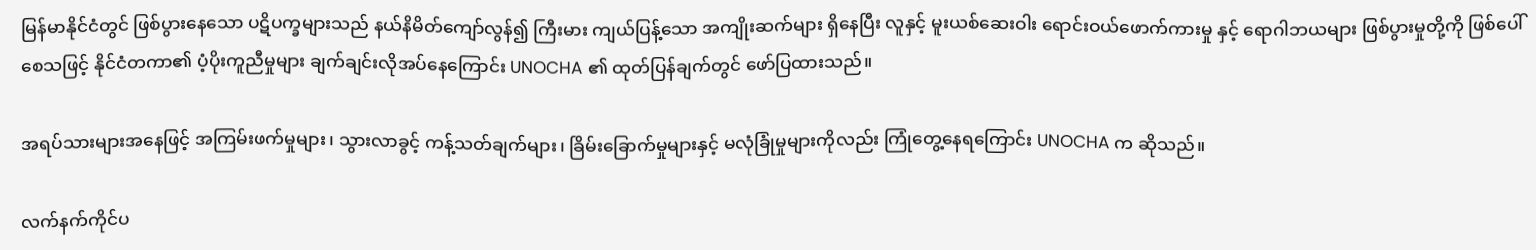မြန်မာနိုင်ငံတွင် ဖြစ်ပွားနေသော ပဋိပက္ခများသည် နယ်နိမိတ်ကျော်လွန်၍ ကြီးမား ကျယ်ပြန့်သော အကျိုးဆက်များ ရှိနေပြီး လူနှင့် မူးယစ်ဆေးဝါး ရောင်းဝယ်ဖောက်ကားမှု နှင့် ရောဂါဘယများ ဖြစ်ပွားမှုတို့ကို ဖြစ်ပေါ် စေသဖြင့် နိုင်ငံတကာ၏ ပံ့ပိုးကူညီမှုများ ချက်ချင်းလိုအပ်နေကြောင်း UNOCHA ၏ ထုတ်ပြန်ချက်တွင် ဖော်ပြထားသည်။

အရပ်သားများအနေဖြင့် အကြမ်းဖက်မှုများ၊ သွားလာခွင့် ကန့်သတ်ချက်များ၊ ခြိမ်းခြောက်မှုများနှင့် မလုံခြုံမှုများကိုလည်း ကြုံတွေ့နေရကြောင်း UNOCHA က ဆိုသည်။

လက်နက်ကိုင်ပ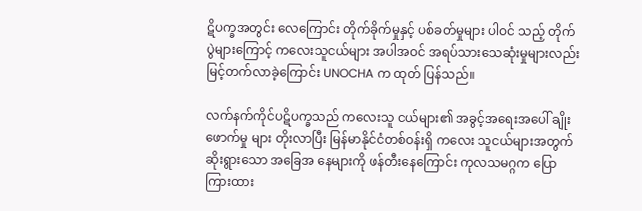ဋိပက္ခအတွင်း လေကြောင်း တိုက်ခိုက်မှုနှင့် ပစ်ခတ်မှုများ ပါဝင် သည့် တိုက်ပွဲများကြောင့် ကလေးသူငယ်များ အပါအဝင် အရပ်သားသေဆုံးမှုများလည်း မြင့်တက်လာခဲ့ကြောင်း UNOCHA က ထုတ် ပြန်သည်။

လက်နက်ကိုင်ပဋိပက္ခသည် ကလေးသူ ငယ်များ၏ အခွင့်အရေးအပေါ် ချိုးဖောက်မှု များ တိုးလာပြီး မြန်မာနိုင်ငံတစ်ဝန်းရှိ ကလေး သူငယ်များအတွက် ဆိုးရွားသော အခြေအ နေများကို ဖန်တီးနေကြောင်း ကုလသမဂ္ဂက ပြောကြားထား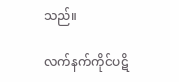သည်။

လက်နက်ကိုင်ပဋိ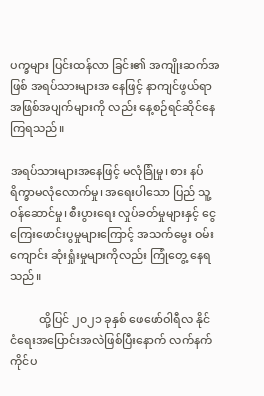ပက္ခများ ပြင်းထန်လာ ခြင်း၏ အကျိုးဆက်အဖြစ် အရပ်သားများအ နေဖြင့် နာကျင်ဖွယ်ရာ အဖြစ်အပျက်များကို လည်း နေ့စဉ်ရင်ဆိုင်နေကြရသည်။

အရပ်သားများအနေဖြင့် မလုံခြုံမှု၊ စား နပ်ရိက္ခာမလုံလောက်မှု၊ အရေးပါသော ပြည် သူ့ဝန်ဆောင်မှု၊ စီးပွားရေး လှုပ်ခတ်မှုများနှင့် ငွေကြေးဖောင်းပွမှုများကြောင့် အသက်မွေး ဝမ်းကျောင်း ဆုံးရှုံးမှုများကိုလည်း ကြုံတွေ့ နေရသည်။

          ထို့ပြင် ၂၀၂၁ ခုနှစ် ဖေဖော်ဝါရီလ နိုင် ငံရေးအပြောင်းအလဲဖြစ်ပြီးနောက် လက်နက် ကိုင်ပ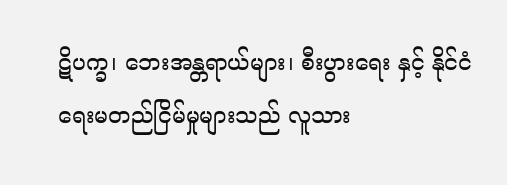ဋိပက္ခ၊ ဘေးအန္တရာယ်များ၊ စီးပွားရေး နှင့် နိုင်ငံရေးမတည်ငြိမ်မှုများသည် လူသား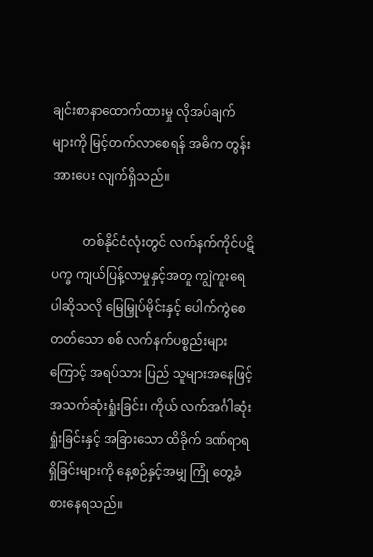ချင်းစာနာထောက်ထားမှု လိုအပ်ချက်များကို မြင့်တက်လာစေရန် အဓိက တွန်းအားပေး လျက်ရှိသည်။

          တစ်နိုင်ငံလုံးတွင် လက်နက်ကိုင်ပဋိပက္ခ ကျယ်ပြန့်လာမှုနှင့်အတူ ကျွဲကူးရေပါဆိုသလို မြေမြှုပ်မိုင်းနှင့် ပေါက်ကွဲစေတတ်သော စစ် လက်နက်ပစ္စည်းများကြောင့် အရပ်သား ပြည် သူများအနေဖြင့် အသက်ဆုံးရှုံးခြင်း၊ ကိုယ် လက်အင်္ဂါဆုံးရှုံးခြင်းနှင့် အခြားသော ထိခိုက် ဒဏ်ရာရရှိခြင်းများကို နေ့စဉ်နှင့်အမျှ ကြုံ တွေ့ခံစားနေရသည်။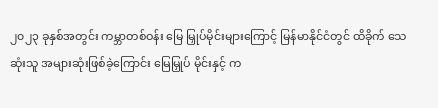၂၀၂၃ ခုနှစ်အတွင်း ကမ္ဘာတစ်ဝန်း မြေ မြှုပ်မိုင်းများကြောင့် မြန်မာနိုင်ငံတွင် ထိခိုက် သေဆုံးသူ အများဆုံးဖြစ်ခဲ့ကြောင်း မြေမြှုပ် မိုင်းနှင့် က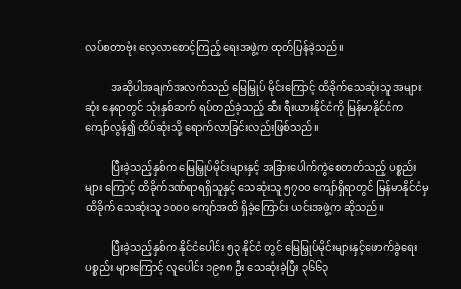လပ်စတာဗုံး လေ့လာစောင့်ကြည့် ရေးအဖွဲ့က ထုတ်ပြန်ခဲ့သည်။

          အဆိုပါအချက်အလက်သည် မြေမြှုပ် မိုင်းကြောင့် ထိခိုက်သေဆုံးသူ အများဆုံး နေရာတွင် သုံးနှစ်ဆက် ရပ်တည်ခဲ့သည့် ဆီး ရီးယားနိုင်ငံကို မြန်မာနိုင်ငံက ကျော်လွန်၍ ထိပ်ဆုံးသို့ ရောက်လာခြင်းလည်းဖြစ်သည်။

          ပြီးခဲ့သည့်နှစ်က မြေမြှုပ်မိုင်းများနှင့် အခြားပေါက်ကွဲစေတတ်သည့် ပစ္စည်းများ ကြောင့် ထိခိုက်ဒဏ်ရာရရှိသူနှင့် သေဆုံးသူ ၅၇၀၀ ကျော်ရှိရာတွင် မြန်မာနိုင်ငံမှ ထိခိုက် သေဆုံးသူ ၁၀၀၀ ကျော်အထိ ရှိခဲ့ကြောင်း ယင်းအဖွဲ့က ဆိုသည်။

          ပြီးခဲ့သည့်နှစ်က နိုင်ငံပေါင်း ၅၃ နိုင်ငံ တွင် မြေမြှုပ်မိုင်းများနှင့်ဖောက်ခွဲရေးပစ္စည်း များကြောင့် လူပေါင်း ၁၉၈၈ ဦး သေဆုံးခဲ့ပြီး ၃၆၆၃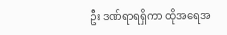ဦး ဒဏ်ရာရရှိကာ ထိုအရေအ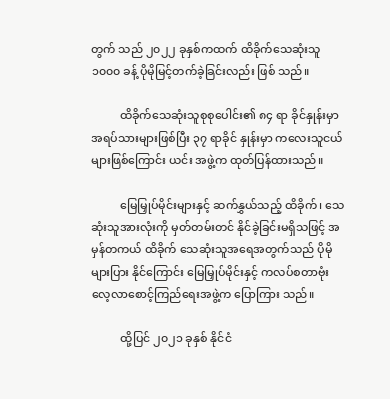တွက် သည် ၂၀၂၂ ခုနှစ်ကထက် ထိခိုက်သေဆုံးသူ ၁၀၀၀ ခန့် ပိုမိုမြင့်တက်ခဲ့ခြင်းလည်း ဖြစ် သည်။

          ထိခိုက်သေဆုံးသူစုစုပေါင်း၏ ၈၄ ရာ ခိုင်နှုန်းမှာ အရပ်သားများဖြစ်ပြီး ၃၇ ရာခိုင် နှုန်းမှာ ကလေးသူငယ်များဖြစ်ကြောင်း ယင်း အဖွဲ့က ထုတ်ပြန်ထားသည်။

          မြေမြှုပ်မိုင်းများနှင့် ဆက်နွှယ်သည့် ထိခိုက်၊ သေဆုံးသူအားလုံးကို မှတ်တမ်းတင် နိုင်ခဲ့ခြင်းမရှိသဖြင့် အမှန်တကယ် ထိခိုက် သေဆုံးသူအရေအတွက်သည် ပိုမိုများပြား နိုင်ကြောင်း မြေမြှုပ်မိုင်းနှင့် ကလပ်စတာဗုံး လေ့လာစောင့်ကြည်ရေးအဖွဲ့က ပြောကြား သည်။

          ထို့ပြင် ၂၀၂၁ ခုနှစ် နိုင်ငံ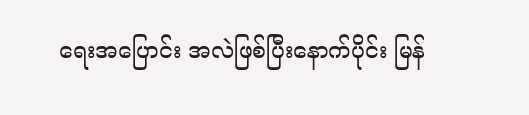ရေးအပြောင်း အလဲဖြစ်ပြီးနောက်ပိုင်း မြန်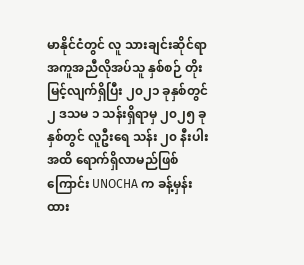မာနိုင်ငံတွင် လူ သားချင်းဆိုင်ရာ အကူအညီလိုအပ်သူ နှစ်စဉ် တိုးမြင့်လျက်ရှိပြီး ၂၀၂၁ ခုနှစ်တွင် ၂ ဒသမ ၁ သန်းရှိရာမှ ၂၀၂၅ ခုနှစ်တွင် လူဦးရေ သန်း ၂၀ နီးပါးအထိ ရောက်ရှိလာမည်ဖြစ်ကြောင်း UNOCHA က ခန့်မှန်းထား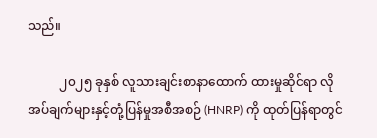သည်။

          ၂၀၂၅ ခုနှစ် လူသားချင်းစာနာထောက် ထားမှုဆိုင်ရာ လိုအပ်ချက်များနှင့်တုံ့ပြန်မှုအစီအစဉ် (HNRP) ကို ထုတ်ပြန်ရာတွင်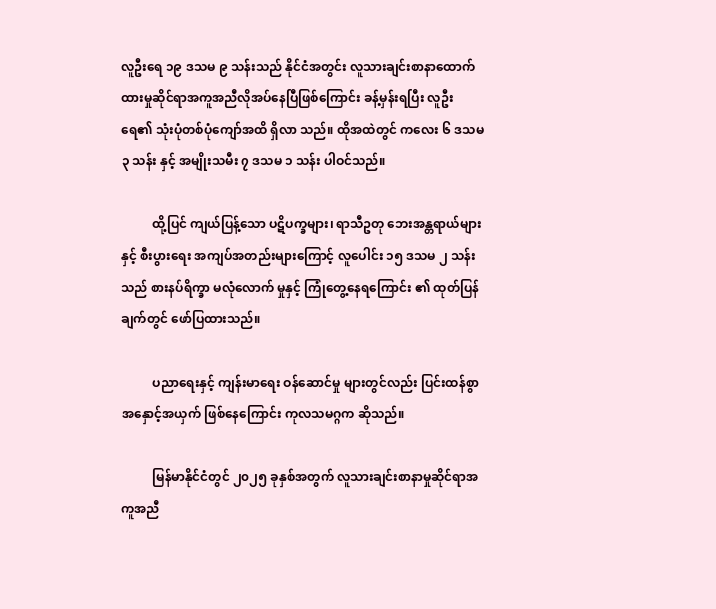လူဦးရေ ၁၉ ဒသမ ၉ သန်းသည် နိုင်ငံအတွင်း လူသားချင်းစာနာထောက်ထားမှုဆိုင်ရာအကူအညီလိုအပ်နေပြီဖြစ်ကြောင်း ခန့်မှန်းရပြီး လူဦးရေ၏ သုံးပုံတစ်ပုံကျော်အထိ ရှိလာ သည်။ ထိုအထဲတွင် ကလေး ၆ ဒသမ ၃ သန်း နှင့် အမျိုးသမီး ၇ ဒသမ ၁ သန်း ပါဝင်သည်။

          ထို့ပြင် ကျယ်ပြန့်သော ပဋိပက္ခများ၊ ရာသီဥတု ဘေးအန္တရာယ်များနှင့် စီးပွားရေး အကျပ်အတည်းများကြောင့် လူပေါင်း ၁၅ ဒသမ ၂ သန်းသည် စားနပ်ရိက္ခာ မလုံလောက် မှုနှင့် ကြုံတွေ့နေရကြောင်း ၏ ထုတ်ပြန်ချက်တွင် ဖော်ပြထားသည်။

          ပညာရေးနှင့် ကျန်းမာရေး ဝန်ဆောင်မှု များတွင်လည်း ပြင်းထန်စွာ အနှောင့်အယှက် ဖြစ်နေကြောင်း ကုလသမဂ္ဂက ဆိုသည်။

          မြန်မာနိုင်ငံတွင် ၂၀၂၅ ခုနှစ်အတွက် လူသားချင်းစာနာမှုဆိုင်ရာအကူအညီ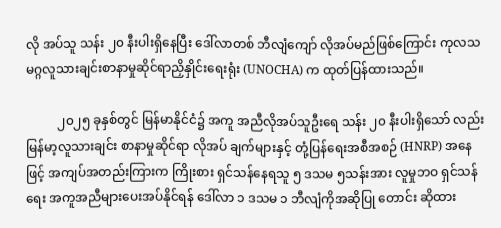လို အပ်သူ သန်း ၂၀ နီးပါးရှိနေပြီး ဒေါ်လာတစ် ဘီလျံကျော် လိုအပ်မည်ဖြစ်ကြောင်း ကုလသ မဂ္ဂလူသားချင်းစာနာမှုဆိုင်ရာညှိနှိုင်း‌ရေးရုံး (UNOCHA) က ထုတ်ပြန်ထားသည်။

          ၂၀၂၅ ခုနှစ်တွင် မြန်မာနိုင်ငံ၌ အကူ အညီလိုအပ်သူဦးရေ သန်း ၂၀ နီးပါးရှိသော် လည်း မြန်မာ့လူသားချင်း စာနာမှုဆိုင်ရာ လိုအပ် ချက်များနှင့် တုံ့ပြန်ရေးအစီအစဉ် (HNRP) အနေဖြင့် အကျပ်အတည်းကြားက ကြိုးစား ရှင်သန်နေရသူ ၅ ဒသမ ၅သန်းအား လူမှုဘဝ ရှင်သန်ရေး အကူအညီများပေးအပ်နိုင်ရန် ဒေါ်လာ ၁ ဒသမ ၁ ဘီလျံကိုအဆိုပြု တောင်း ဆိုထား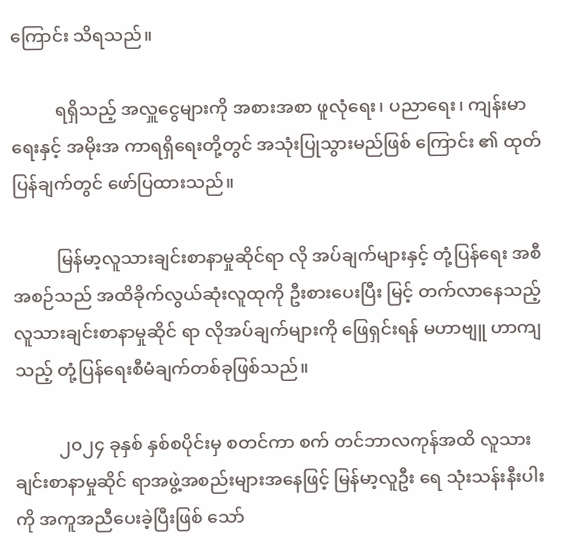ကြောင်း သိရသည်။

          ရရှိသည့် အလှူငွေများကို အစားအစာ ဖူလုံရေး၊ ပညာ‌ရေး၊ ကျန်းမာရေးနှင့် အမိုးအ ကာရရှိရေးတို့တွင် အသုံးပြုသွားမည်ဖြစ် ကြောင်း ၏ ထုတ်ပြန်ချက်တွင် ဖော်ပြထားသည်။

          မြန်မာ့လူသားချင်းစာနာမှုဆိုင်ရာ လို အပ်ချက်များနှင့် တုံ့ပြန်ရေး အစီအစဉ်သည် အထိခိုက်လွယ်ဆုံးလူထုကို ဦးစားပေးပြီး မြင့် တက်လာနေသည့် လူသားချင်းစာနာမှုဆိုင် ရာ လိုအပ်ချက်များကို ဖြေရှင်းရန် မဟာဗျူ ဟာကျသည့် တုံ့ပြန်ရေးစီမံချက်တစ်ခုဖြစ်သည်။

          ၂၀၂၄ ခုနှစ် နှစ်စပိုင်းမှ စတင်ကာ စက် တင်ဘာလကုန်အထိ လူသားချင်းစာနာမှုဆိုင် ရာအဖွဲ့အစည်းများအနေဖြင့် မြန်မာ့လူဦး ရေ သုံးသန်းနီးပါးကို အကူအညီပေးခဲ့ပြီးဖြစ် သော်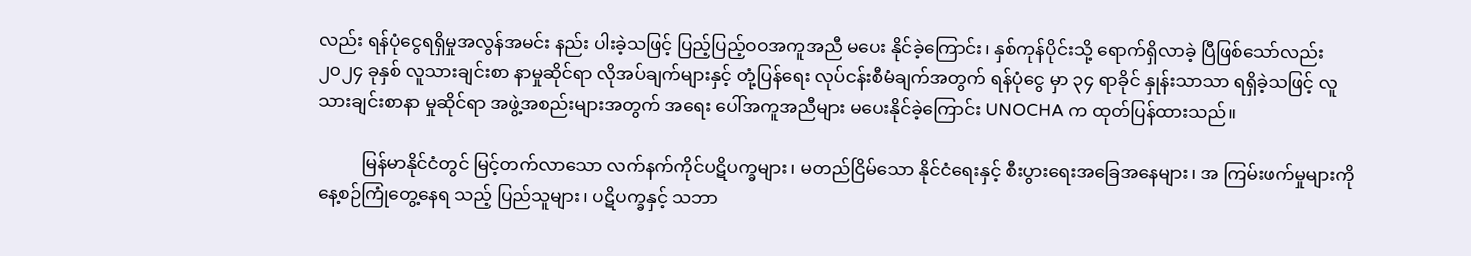လည်း ရန်ပုံငွေရရှိမှုအလွန်အမင်း နည်း ပါးခဲ့သဖြင့် ပြည့်ပြည့်ဝဝအကူအညီ မပေး နိုင်ခဲ့ကြောင်း၊ နှစ်ကုန်ပိုင်းသို့ ရောက်ရှိလာခဲ့ ပြီဖြစ်သော်လည်း ၂၀၂၄ ခုနှစ် လူသားချင်းစာ နာမှုဆိုင်ရာ လိုအပ်ချက်များနှင့် တုံ့ပြန်ရေး လုပ်ငန်းစီမံချက်အတွက် ရန်ပုံငွေ မှာ ၃၄ ရာခိုင် နှုန်းသာသာ ရရှိခဲ့သဖြင့် လူသားချင်းစာနာ မှုဆိုင်ရာ အဖွဲ့အစည်းများအတွက် အရေး ပေါ်အကူအညီများ မပေးနိုင်ခဲ့ကြောင်း UNOCHA က ထုတ်ပြန်ထားသည်။

          မြန်မာနိုင်ငံတွင် မြင့်တက်လာသော လက်နက်ကိုင်ပဋိပက္ခများ၊ မတည်ငြိမ်သော နိုင်ငံရေးနှင့် စီးပွားရေးအခြေအနေများ၊ အ ကြမ်းဖက်မှုများကို နေ့စဉ်ကြုံတွေ့နေရ သည့် ပြည်သူများ၊ ပဋိပက္ခနှင့် သဘာ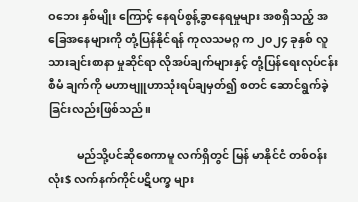ဝဘေး နှစ်မျိုး ကြောင့် နေရပ်စွန့်ခွာနေရမှုများ အစရှိသည့် အခြေအနေများကို တုံ့ပြန်နိုင်ရန် ကုလသမဂ္ဂ က ၂၀၂၄ ခုနှစ် လူသားချင်းစာနာ မှုဆိုင်ရာ လိုအပ်ချက်များနှင့် တုံ့ပြန်ရေးလုပ်ငန်းစီမံ ချက်ကို မဟာဗျူဟာသုံးရပ်ချမှတ်၍ စတင် ဆောင်ရွက်ခဲ့ခြင်းလည်းဖြစ်သည်။

          မည်သို့ပင်ဆိုစေကာမူ လက်ရှိတွင် မြန် မာနိုင်ငံ တစ်ဝန်းလုံး$ လက်နက်ကိုင်ပဋိပက္ခ များ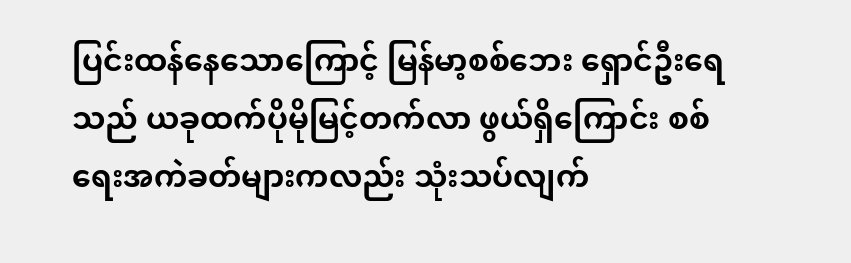ပြင်းထန်နေသောကြောင့် မြန်မာ့စစ်ဘေး ရှောင်ဦးရေသည် ယခုထက်ပိုမိုမြင့်တက်လာ ဖွယ်ရှိကြောင်း စစ်ရေးအကဲခတ်များကလည်း သုံးသပ်လျက်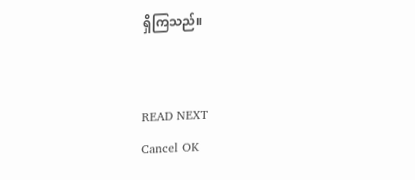ရှိကြသည်။


READ NEXT
Cancel OK